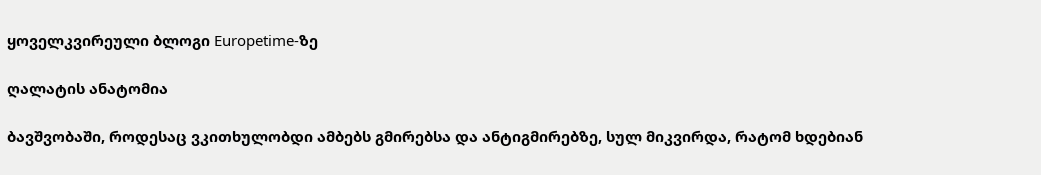ყოველკვირეული ბლოგი Europetime-ზე

ღალატის ანატომია

ბავშვობაში, როდესაც ვკითხულობდი ამბებს გმირებსა და ანტიგმირებზე, სულ მიკვირდა, რატომ ხდებიან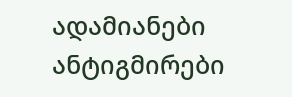ადამიანები ანტიგმირები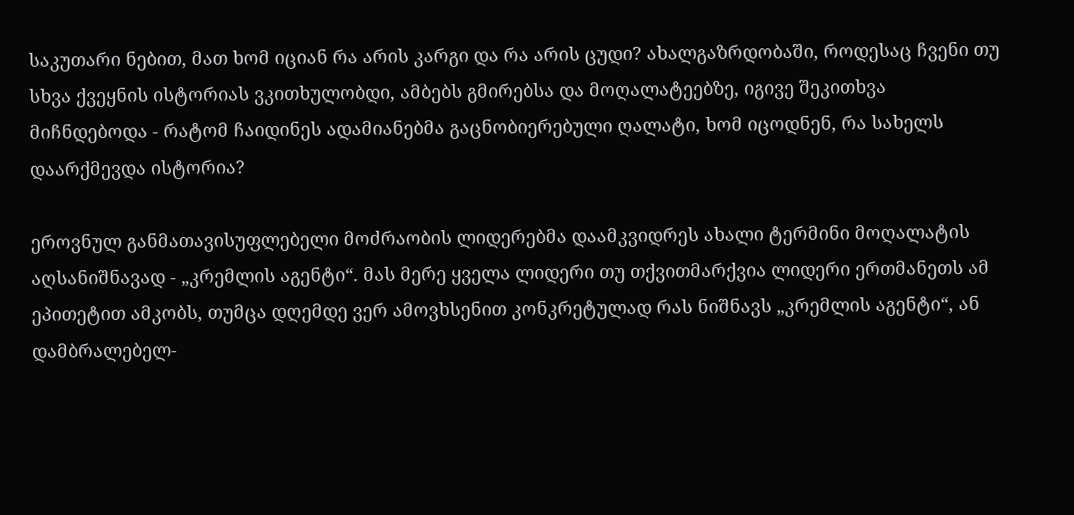საკუთარი ნებით, მათ ხომ იციან რა არის კარგი და რა არის ცუდი? ახალგაზრდობაში, როდესაც ჩვენი თუ სხვა ქვეყნის ისტორიას ვკითხულობდი, ამბებს გმირებსა და მოღალატეებზე, იგივე შეკითხვა მიჩნდებოდა - რატომ ჩაიდინეს ადამიანებმა გაცნობიერებული ღალატი, ხომ იცოდნენ, რა სახელს დაარქმევდა ისტორია?

ეროვნულ განმათავისუფლებელი მოძრაობის ლიდერებმა დაამკვიდრეს ახალი ტერმინი მოღალატის აღსანიშნავად - „კრემლის აგენტი“. მას მერე ყველა ლიდერი თუ თქვითმარქვია ლიდერი ერთმანეთს ამ ეპითეტით ამკობს, თუმცა დღემდე ვერ ამოვხსენით კონკრეტულად რას ნიშნავს „კრემლის აგენტი“, ან დამბრალებელ-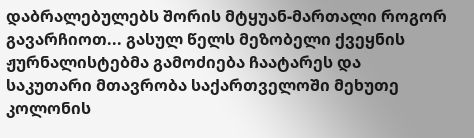დაბრალებულებს შორის მტყუან-მართალი როგორ გავარჩიოთ... გასულ წელს მეზობელი ქვეყნის ჟურნალისტებმა გამოძიება ჩაატარეს და საკუთარი მთავრობა საქართველოში მეხუთე კოლონის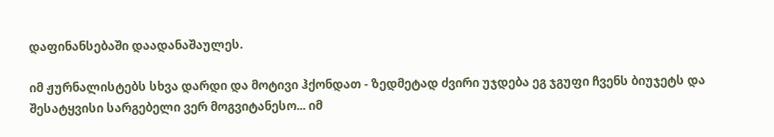დაფინანსებაში დაადანაშაულეს.

იმ ჟურნალისტებს სხვა დარდი და მოტივი ჰქონდათ - ზედმეტად ძვირი უჯდება ეგ ჯგუფი ჩვენს ბიუჯეტს და შესატყვისი სარგებელი ვერ მოგვიტანესო... იმ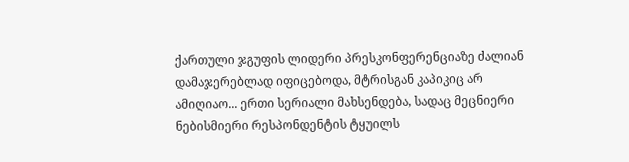ქართული ჯგუფის ლიდერი პრესკონფერენციაზე ძალიან დამაჯერებლად იფიცებოდა, მტრისგან კაპიკიც არ ამიღიაო... ერთი სერიალი მახსენდება, სადაც მეცნიერი ნებისმიერი რესპონდენტის ტყუილს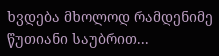ხვდება მხოლოდ რამდენიმე წუთიანი საუბრით...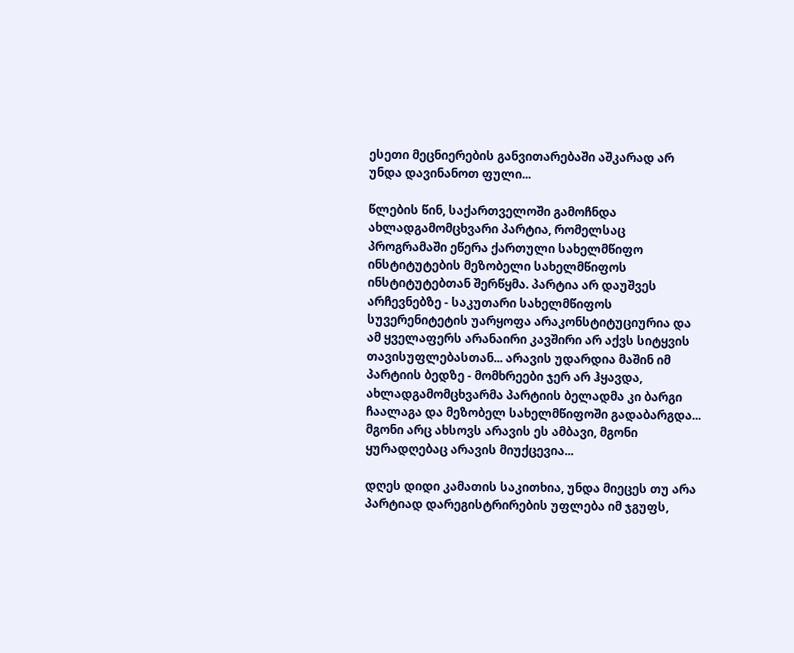ესეთი მეცნიერების განვითარებაში აშკარად არ უნდა დავინანოთ ფული...

წლების წინ, საქართველოში გამოჩნდა ახლადგამომცხვარი პარტია, რომელსაც პროგრამაში ეწერა ქართული სახელმწიფო ინსტიტუტების მეზობელი სახელმწიფოს ინსტიტუტებთან შერწყმა. პარტია არ დაუშვეს არჩევნებზე - საკუთარი სახელმწიფოს სუვერენიტეტის უარყოფა არაკონსტიტუციურია და ამ ყველაფერს არანაირი კავშირი არ აქვს სიტყვის თავისუფლებასთან... არავის უდარდია მაშინ იმ პარტიის ბედზე - მომხრეები ჯერ არ ჰყავდა, ახლადგამომცხვარმა პარტიის ბელადმა კი ბარგი ჩაალაგა და მეზობელ სახელმწიფოში გადაბარგდა... მგონი არც ახსოვს არავის ეს ამბავი, მგონი ყურადღებაც არავის მიუქცევია...

დღეს დიდი კამათის საკითხია, უნდა მიეცეს თუ არა პარტიად დარეგისტრირების უფლება იმ ჯგუფს,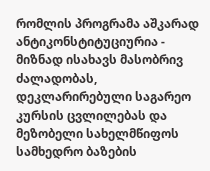რომლის პროგრამა აშკარად ანტიკონსტიტუციურია - მიზნად ისახავს მასობრივ ძალადობას, დეკლარირებული საგარეო კურსის ცვლილებას და მეზობელი სახელმწიფოს სამხედრო ბაზების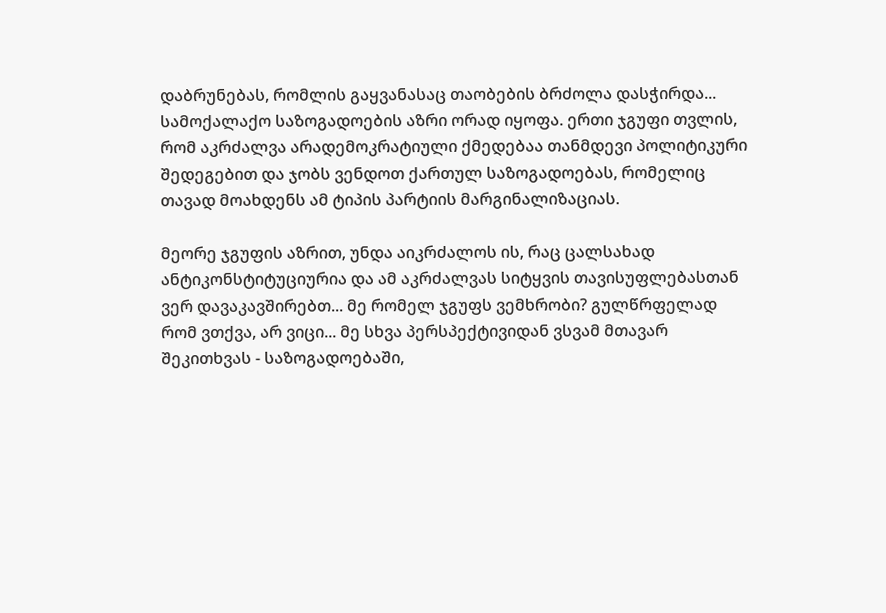დაბრუნებას, რომლის გაყვანასაც თაობების ბრძოლა დასჭირდა... სამოქალაქო საზოგადოების აზრი ორად იყოფა. ერთი ჯგუფი თვლის, რომ აკრძალვა არადემოკრატიული ქმედებაა თანმდევი პოლიტიკური შედეგებით და ჯობს ვენდოთ ქართულ საზოგადოებას, რომელიც თავად მოახდენს ამ ტიპის პარტიის მარგინალიზაციას.

მეორე ჯგუფის აზრით, უნდა აიკრძალოს ის, რაც ცალსახად ანტიკონსტიტუციურია და ამ აკრძალვას სიტყვის თავისუფლებასთან ვერ დავაკავშირებთ... მე რომელ ჯგუფს ვემხრობი? გულწრფელად რომ ვთქვა, არ ვიცი... მე სხვა პერსპექტივიდან ვსვამ მთავარ შეკითხვას - საზოგადოებაში,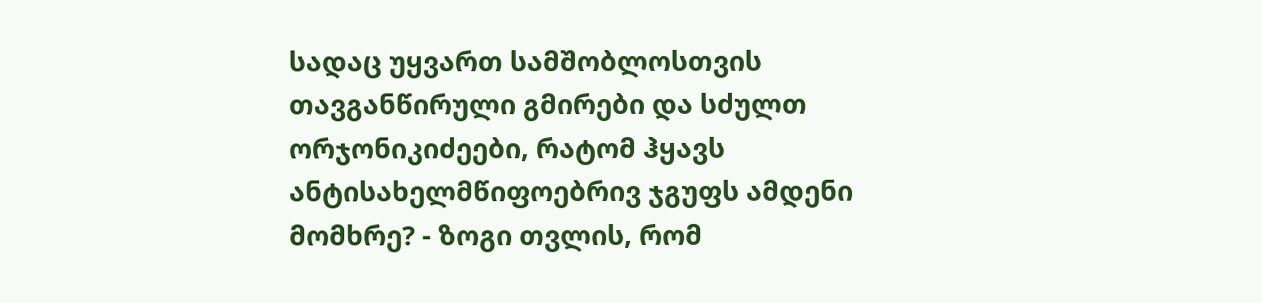სადაც უყვართ სამშობლოსთვის თავგანწირული გმირები და სძულთ ორჯონიკიძეები, რატომ ჰყავს ანტისახელმწიფოებრივ ჯგუფს ამდენი მომხრე? - ზოგი თვლის, რომ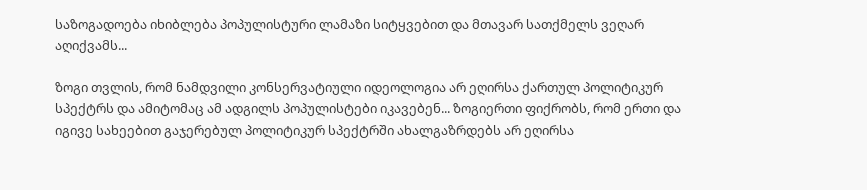საზოგადოება იხიბლება პოპულისტური ლამაზი სიტყვებით და მთავარ სათქმელს ვეღარ აღიქვამს...

ზოგი თვლის, რომ ნამდვილი კონსერვატიული იდეოლოგია არ ეღირსა ქართულ პოლიტიკურ სპექტრს და ამიტომაც ამ ადგილს პოპულისტები იკავებენ... ზოგიერთი ფიქრობს, რომ ერთი და იგივე სახეებით გაჯერებულ პოლიტიკურ სპექტრში ახალგაზრდებს არ ეღირსა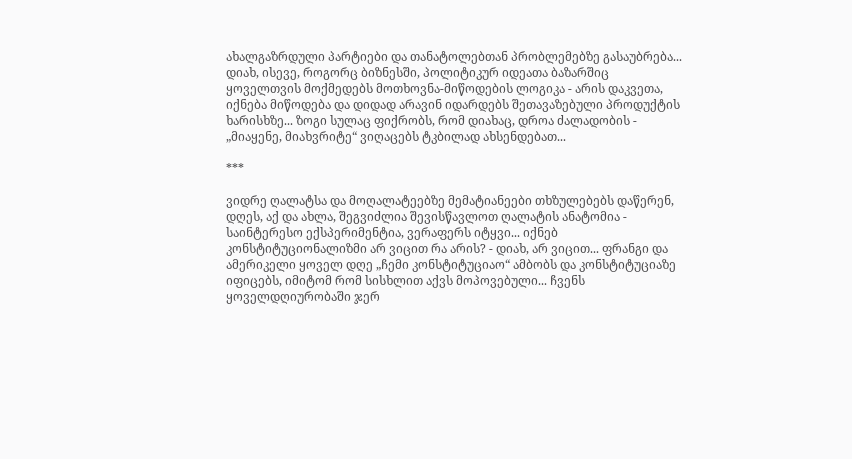ახალგაზრდული პარტიები და თანატოლებთან პრობლემებზე გასაუბრება... დიახ, ისევე, როგორც ბიზნესში, პოლიტიკურ იდეათა ბაზარშიც ყოველთვის მოქმედებს მოთხოვნა-მიწოდების ლოგიკა - არის დაკვეთა, იქნება მიწოდება და დიდად არავინ იდარდებს შეთავაზებული პროდუქტის ხარისხზე... ზოგი სულაც ფიქრობს, რომ დიახაც, დროა ძალადობის - „მიაყენე, მიახვრიტე“ ვიღაცებს ტკბილად ახსენდებათ...

***

ვიდრე ღალატსა და მოღალატეებზე მემატიანეები თხზულებებს დაწერენ, დღეს, აქ და ახლა, შეგვიძლია შევისწავლოთ ღალატის ანატომია - საინტერესო ექსპერიმენტია, ვერაფერს იტყვი... იქნებ კონსტიტუციონალიზმი არ ვიცით რა არის? - დიახ, არ ვიცით... ფრანგი და ამერიკელი ყოველ დღე „ჩემი კონსტიტუციაო“ ამბობს და კონსტიტუციაზე იფიცებს, იმიტომ რომ სისხლით აქვს მოპოვებული... ჩვენს ყოველდღიურობაში ჯერ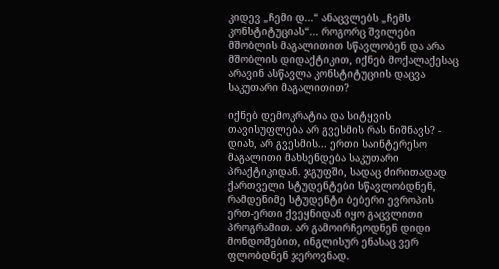კიდევ „ჩემი დ...“ ანაცვლებს „ჩემს კონსტიტუციას“... როგორც შვილები მშობლის მაგალითით სწავლობენ და არა მშობლის დიდაქტიკით, იქნებ მოქალაქესაც არავინ ასწავლა კონსტიტუციის დაცვა საკუთარი მაგალითით?

იქნებ დემოკრატია და სიტყვის თავისუფლება არ გვესმის რას ნიშნავს? - დიახ, არ გვესმის... ერთი საინტერესო მაგალითი მახსენდება საკუთარი პრაქტიკიდან. ჯგუფში, სადაც ძირითადად ქართველი სტუდენტები სწავლობდნენ, რამდენიმე სტუდენტი ბებერი ევროპის ერთ-ერთი ქვეყნიდან იყო გაცვლითი პროგრამით. არ გამოირჩეოდნენ დიდი მონდომებით, ინგლისურ ენასაც ვერ ფლობდნენ ჯეროვნად.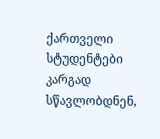ქართველი სტუდენტები კარგად სწავლობდნენ,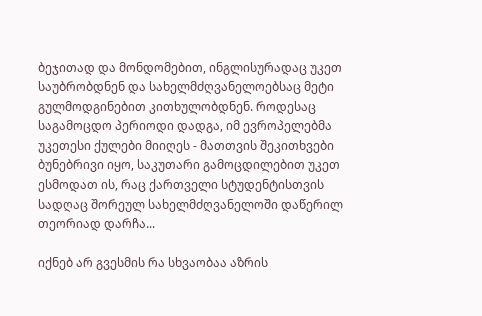ბეჯითად და მონდომებით, ინგლისურადაც უკეთ საუბრობდნენ და სახელმძღვანელოებსაც მეტი გულმოდგინებით კითხულობდნენ. როდესაც საგამოცდო პერიოდი დადგა, იმ ევროპელებმა უკეთესი ქულები მიიღეს - მათთვის შეკითხვები ბუნებრივი იყო, საკუთარი გამოცდილებით უკეთ ესმოდათ ის, რაც ქართველი სტუდენტისთვის სადღაც შორეულ სახელმძღვანელოში დაწერილ თეორიად დარჩა...

იქნებ არ გვესმის რა სხვაობაა აზრის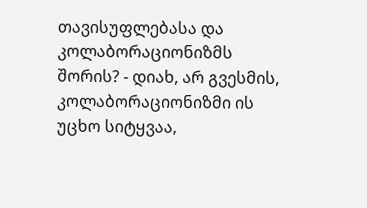თავისუფლებასა და კოლაბორაციონიზმს შორის? - დიახ, არ გვესმის, კოლაბორაციონიზმი ის უცხო სიტყვაა,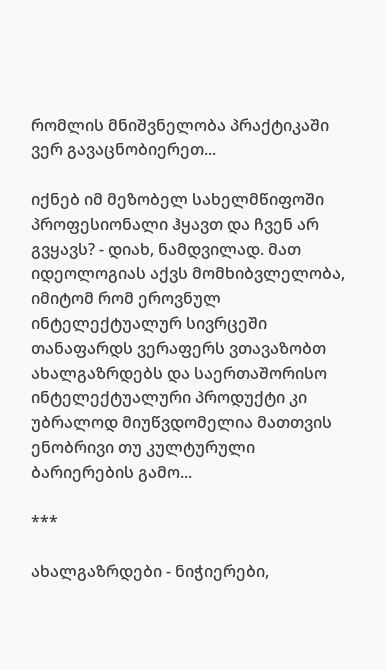რომლის მნიშვნელობა პრაქტიკაში ვერ გავაცნობიერეთ...

იქნებ იმ მეზობელ სახელმწიფოში პროფესიონალი ჰყავთ და ჩვენ არ გვყავს? - დიახ, ნამდვილად. მათ იდეოლოგიას აქვს მომხიბვლელობა, იმიტომ რომ ეროვნულ ინტელექტუალურ სივრცეში თანაფარდს ვერაფერს ვთავაზობთ ახალგაზრდებს და საერთაშორისო ინტელექტუალური პროდუქტი კი უბრალოდ მიუწვდომელია მათთვის ენობრივი თუ კულტურული ბარიერების გამო...

***

ახალგაზრდები - ნიჭიერები,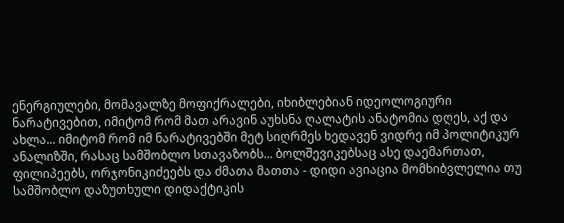ენერგიულები, მომავალზე მოფიქრალები, იხიბლებიან იდეოლოგიური ნარატივებით, იმიტომ რომ მათ არავინ აუხსნა ღალატის ანატომია დღეს, აქ და ახლა... იმიტომ რომ იმ ნარატივებში მეტ სიღრმეს ხედავენ ვიდრე იმ პოლიტიკურ ანალიზში, რასაც სამშობლო სთავაზობს... ბოლშევიკებსაც ასე დაემართათ, ფილიპეებს, ორჯონიკიძეებს და ძმათა მათთა - დიდი ავიაცია მომხიბვლელია თუ სამშობლო დაზუთხული დიდაქტიკის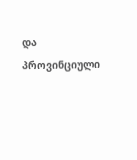და პროვინციული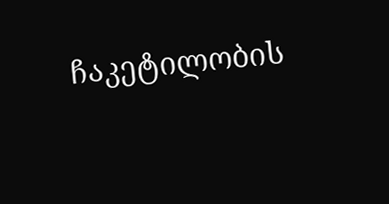ჩაკეტილობის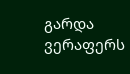გარდა ვერაფერს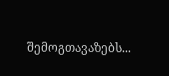შემოგთავაზებს...